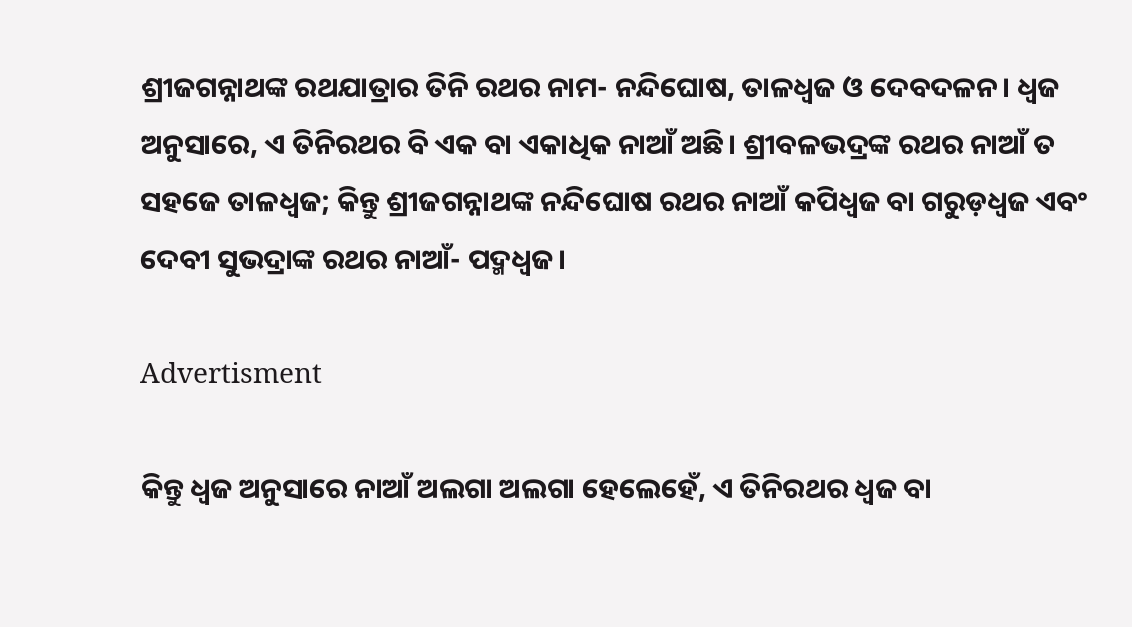ଶ୍ରୀଜଗନ୍ନାଥଙ୍କ ରଥଯାତ୍ରାର ତିନି ରଥର ନାମ- ନନ୍ଦିଘୋଷ, ତାଳଧ୍ୱଜ ଓ ଦେବଦଳନ। ଧ୍ୱଜ ଅନୁସାରେ, ଏ ତିନିରଥର ବି ଏକ ବା ଏକାଧିକ ନାଆଁ ଅଛି। ଶ୍ରୀବଳଭଦ୍ରଙ୍କ ରଥର ନାଆଁ ତ ସହଜେ ତାଳଧ୍ୱଜ; କିନ୍ତୁ ଶ୍ରୀଜଗନ୍ନାଥଙ୍କ ନନ୍ଦିଘୋଷ ରଥର ନାଆଁ କପିଧ୍ୱଜ ବା ଗରୁଡ଼ଧ୍ୱଜ ଏବଂ ଦେବୀ ସୁଭଦ୍ରାଙ୍କ ରଥର ନାଆଁ- ପଦ୍ମଧ୍ୱଜ।

Advertisment

କିନ୍ତୁ ଧ୍ୱଜ ଅନୁସାରେ ନାଆଁ ଅଲଗା ଅଲଗା ହେଲେହେଁ, ଏ ତିନିରଥର ଧ୍ୱଜ ବା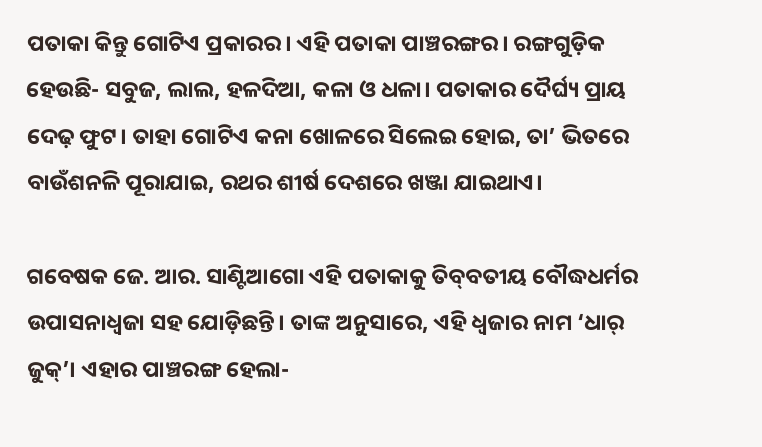ପତାକା କିନ୍ତୁ ଗୋଟିଏ ପ୍ରକାରର। ଏହି ପତାକା ପାଞ୍ଚରଙ୍ଗର। ରଙ୍ଗଗୁଡ଼ିକ ହେଉଛି- ସବୁଜ, ଲାଲ, ହଳଦିଆ, କଳା ଓ ଧଳା। ପତାକାର ଦୈର୍ଘ୍ୟ ପ୍ରାୟ ଦେଢ଼ ଫୁଟ। ତାହା ଗୋଟିଏ କନା ଖୋଳରେ ସିଲେଇ ହୋଇ, ତା’ ଭିତରେ ବାଉଁଶନଳି ପୂରାଯାଇ, ରଥର ଶୀର୍ଷ ଦେଶରେ ଖଞ୍ଜା ଯାଇଥାଏ।

ଗବେଷକ ଜେ. ଆର. ସାଣ୍ଟିଆଗୋ ଏହି ପତାକାକୁ ତିବ୍‌ବତୀୟ ବୌଦ୍ଧଧର୍ମର ଉପାସନାଧ୍ୱଜା ସହ ଯୋଡ଼ିଛନ୍ତି। ତାଙ୍କ ଅନୁସାରେ, ଏହି ଧ୍ୱଜାର ନାମ ‘ଧାର୍ ଜୁକ୍‌’। ଏହାର ପାଞ୍ଚରଙ୍ଗ ହେଲା-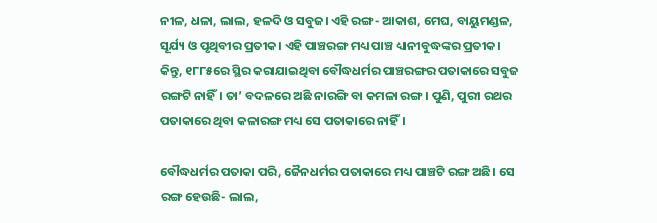ନୀଳ, ଧଳା, ଲାଲ, ହଳଦି ଓ ସବୁଜ। ଏହି ରଙ୍ଗ- ଆକାଶ, ମେଘ, ବାୟୁମଣ୍ଡଳ, ସୂର୍ଯ୍ୟ ଓ ପୃଥିବୀର ପ୍ରତୀକ। ଏହି ପାଞ୍ଚରଙ୍ଗ ମଧ୍ୟ ପାଞ୍ଚ ଧ୍ୟାନୀବୁଦ୍ଧଙ୍କର ପ୍ରତୀକ। କିନ୍ତୁ, ୧୮୮୫ରେ ସ୍ଥିର କରାଯାଇଥିବା ବୌଦ୍ଧଧର୍ମର ପାଞ୍ଚରଙ୍ଗର ପତାକାରେ ସବୁଜ ରଙ୍ଗଟି ନାହିଁ। ତା’ ବଦଳରେ ଅଛି ନାରଙ୍ଗି ବା କମଳା ରଙ୍ଗ। ପୁଣି, ପୁରୀ ରଥର ପତାକାରେ ଥିବା କଳାରଙ୍ଗ ମଧ୍ୟ ସେ ପତାକାରେ ନାହିଁ।

ବୌଦ୍ଧଧର୍ମର ପତାକା ପରି, ଜୈନଧର୍ମର ପତାକାରେ ମଧ୍ୟ ପାଞ୍ଚଟି ରଙ୍ଗ ଅଛି। ସେ ରଙ୍ଗ ହେଉଛି- ଲାଲ,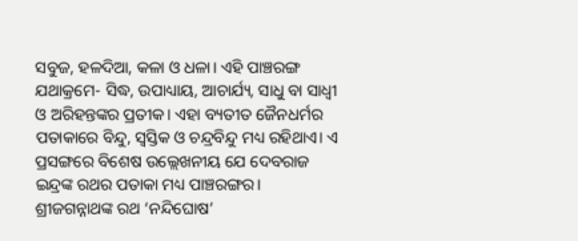ସବୁଜ, ହଳଦିଆ, କଳା ଓ ଧଳା। ଏହି ପାଞ୍ଚରଙ୍ଗ ଯଥାକ୍ରମେ- ସିଦ୍ଧ, ଉପାଧ୍ୟାୟ, ଆଚାର୍ଯ୍ୟ, ସାଧୁ ବା ସାଧ୍ୱୀ ଓ ଅରିହନ୍ତଙ୍କର ପ୍ରତୀକ। ଏହା ବ୍ୟତୀତ ଜୈନଧର୍ମର ପତାକାରେ ବିନ୍ଦୁ, ସ୍ୱସ୍ତିକ ଓ ଚନ୍ଦ୍ରବିନ୍ଦୁ ମଧ୍ୟ ରହିଥାଏ। ଏ ପ୍ରସଙ୍ଗରେ ବିଶେଷ ଉଲ୍ଲେଖନୀୟ ଯେ ଦେବରାଜ ଇନ୍ଦ୍ରଙ୍କ ରଥର ପତାକା ମଧ୍ୟ ପାଞ୍ଚରଙ୍ଗର। ଶ୍ରୀଜଗନ୍ନାଥଙ୍କ ରଥ ‘ନନ୍ଦିଘୋଷ’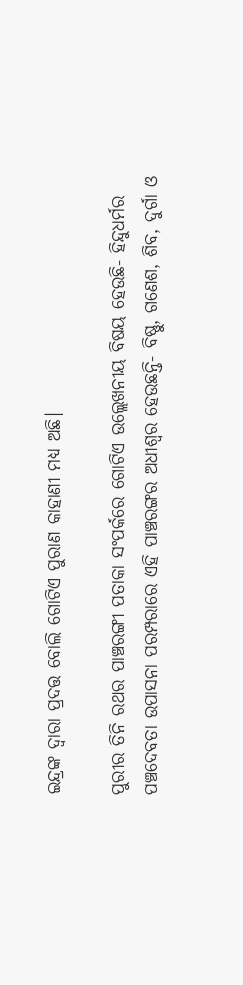ଇନ୍ଦ୍ରଙ୍କ ଦ୍ୱାରା ପ୍ରଦତ୍ତ ବୋଲି ଗୋଟିଏ ପୁରାଣ କାହାଣୀ ମଧ୍ୟ ଅଛି।

ପୁରୀର ତିନି ରଥର ପାଞ୍ଚରଙ୍ଗୀ ପତାକା ସଂପର୍କରେ ଗୋଟିଏ ଉଲ୍ଲେଖନୀୟ ବିଷୟ ହେଉଛି- ହିନ୍ଦୁଧର୍ମର ପଞ୍ଚଦେବତା ଉପାସନା ପରମ୍ପରାରେ ଏହି ପାଞ୍ଚରଙ୍ଗର ଅଧୀଶ୍ୱର ହେଉଛନ୍ତି- ବିଷ୍ଣୁ, ଗଣେଶ, ଶିବ, ଦୁର୍ଗା ଓ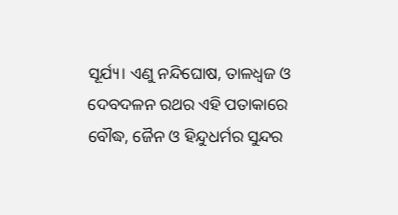ସୂର୍ଯ୍ୟ। ଏଣୁ ନନ୍ଦିଘୋଷ, ତାଳଧ୍ୱଜ ଓ ଦେବଦଳନ ରଥର ଏହି ପତାକାରେ ବୌଦ୍ଧ, ଜୈନ ଓ ହିନ୍ଦୁଧର୍ମର ସୁନ୍ଦର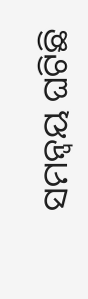ସମନ୍ୱୟ ଘଟିଛି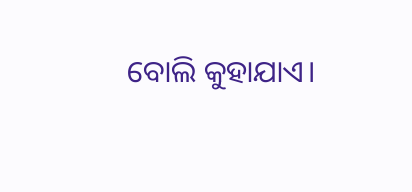ବୋଲି କୁହାଯାଏ।